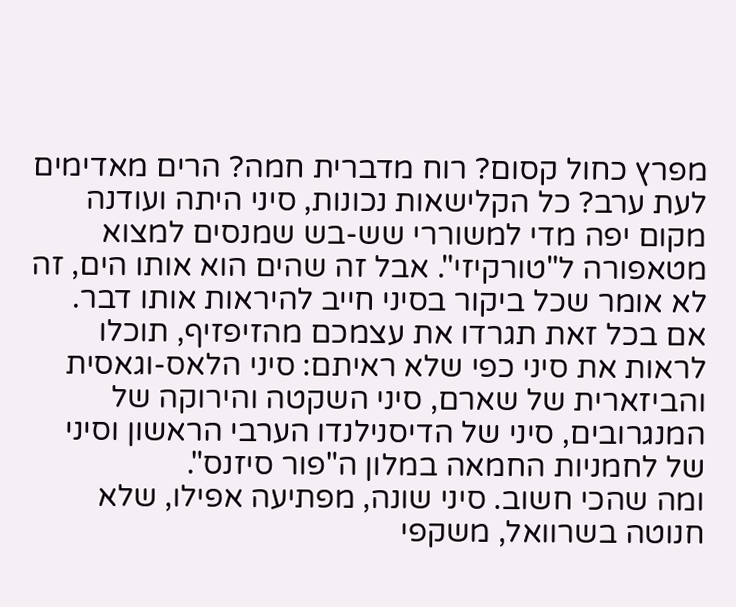מפרץ כחול קסום? רוח מדברית חמה? הרים מאדימים לעת ערב? כל הקלישאות נכונות, סיני היתה ועודנה מקום יפה מדי למשוררי שש-בש שמנסים למצוא מטאפורה ל"טורקיזי". אבל זה שהים הוא אותו הים, זה לא אומר שכל ביקור בסיני חייב להיראות אותו דבר.
אם בכל זאת תגרדו את עצמכם מהזיפזיף, תוכלו לראות את סיני כפי שלא ראיתם: סיני הלאס-וגאסית והביזארית של שארם, סיני השקטה והירוקה של המנגרובים, סיני של הדיסנילנדו הערבי הראשון וסיני של לחמניות החמאה במלון ה"פור סיזנס".
ומה שהכי חשוב. סיני שונה, מפתיעה אפילו, שלא חנוטה בשרוואל, משקפי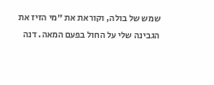שמש של בולה, וקוראת את "מי הזיז את הגבינה שלי על החול בפעם המאה. דנה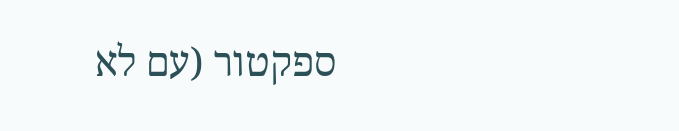ספקטור (עם לא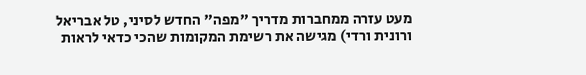מעט עזרה ממחברות מדריך "מפה" החדש לסיני, טל אבריאל ורונית ורדי) מגישה את רשימת המקומות שהכי כדאי לראות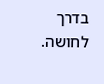בדרך לחושה.